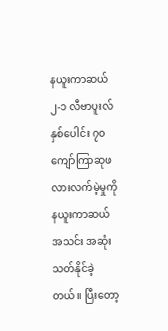နယူးကာဆယ် ၂-၁ လီဗာပူးလ် နှစ်ပေါင်း ၇၀ကျော်ကြာဆုဖလားလက်မဲ့မှုကို နယူးကာဆယ်အသင်း အဆုံးသတ်နိုင်ခဲ့တယ်။ ပြီးတော့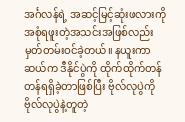အင်္ဂလန်ရဲ့ အဆင့်မြင့်ဆုံးဖလားကို အစုံရဖူးတဲ့အသင်းအဖြစ်လည်း မှတ်တမ်းဝင်ခဲ့တယ်။ နယူးကာဆယ်က ဒီနိုင်ပွဲကို ထိုက်ထိုက်တန်တန်ရရှိခဲ့တာဖြစ်ပြီး ဗိုလ်လုပွဲကို ဗိုလ်လုပွဲနဲ့တူတဲ့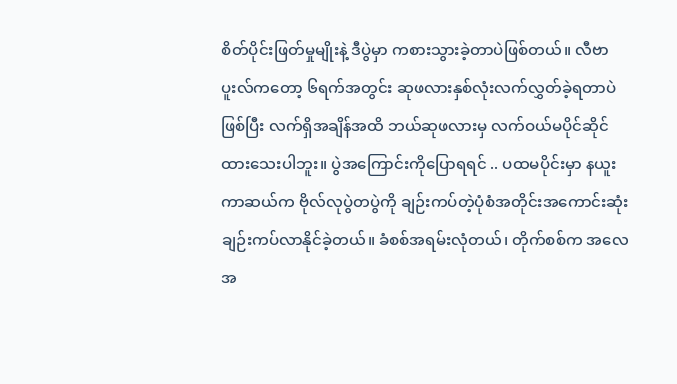စိတ်ပိုင်းဖြတ်မှုမျိုးနဲ့ ဒီပွဲမှာ ကစားသွားခဲ့တာပဲဖြစ်တယ်။ လီဗာပူးလ်ကတော့ ၆ရက်အတွင်း ဆုဖလားနှစ်လုံးလက်လွှတ်ခဲ့ရတာပဲဖြစ်ပြီး လက်ရှိအချိန်အထိ ဘယ်ဆုဖလားမှ လက်ဝယ်မပိုင်ဆိုင်ထားသေးပါဘူး။ ပွဲအကြောင်းကိုပြောရရင် .. ပထမပိုင်းမှာ နယူးကာဆယ်က ဗိုလ်လုပွဲတပွဲကို ချဉ်းကပ်တဲ့ပုံစံအတိုင်းအကောင်းဆုံး ချဉ်းကပ်လာနိုင်ခဲ့တယ်။ ခံစစ်အရမ်းလုံတယ်၊ တိုက်စစ်က အလေအ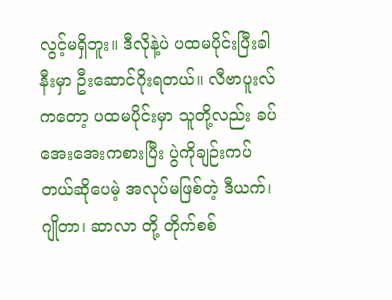လွင့်မရှိဘူး။ ဒီလိုနဲ့ပဲ ပထမပိုင်းပြီးခါနီးမှာ ဦးဆောင်ဂိုးရတယ်။ လီဗာပူးလ်ကတော့ ပထမပိုင်းမှာ သူတို့လည်း ခပ်အေးအေးကစားပြီး ပွဲကိုချဉ်းကပ်တယ်ဆိုပေမဲ့ အလုပ်မဖြစ်တဲ့ ဒီယက်၊ ဂျိုတာ၊ ဆာလာ တို့ တိုက်စစ်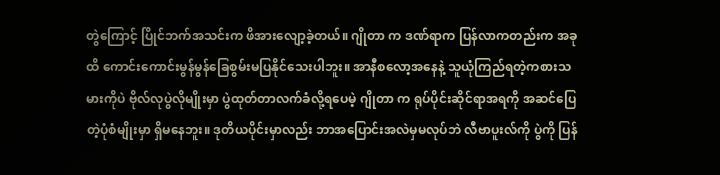တွဲကြောင့် ပြိုင်ဘက်အသင်းက ဖိအားလျော့ခဲ့တယ်။ ဂျိုတာ က ဒဏ်ရာက ပြန်လာကတည်းက အခုထိ ကောင်းကောင်းမွန်မွန်ခြေစွမ်းမပြနိုင်သေးပါဘူး။ အာနီစလော့အနေနဲ့ သူယုံကြည်ရတဲ့ကစားသမားကိုပဲ ဗိုလ်လုပွဲလိုမျိုးမှာ ပွဲထုတ်တာလက်ခံလို့ရပေမဲ့ ဂျိုတာ က ရုပ်ပိုင်းဆိုင်ရာအရကို အဆင်ပြေတဲ့ပုံစံမျိုးမှာ ရှိမနေဘူး။ ဒုတိယပိုင်းမှာလည်း ဘာအပြောင်းအလဲမှမလုပ်ဘဲ လီဗာပူးလ်ကို ပွဲကို ပြန်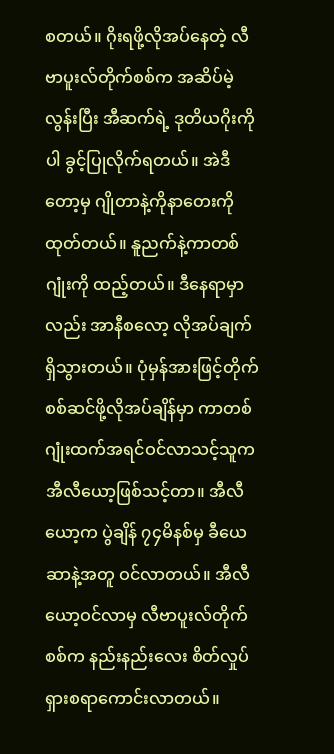စတယ်။ ဂိုးရဖို့လိုအပ်နေတဲ့ လီဗာပူးလ်တိုက်စစ်က အဆိပ်မဲ့လွန်းပြီး အီဆက်ရဲ့ ဒုတိယဂိုးကိုပါ ခွင့်ပြုလိုက်ရတယ်။ အဲဒီတော့မှ ဂျိုတာနဲ့ကိုနာတေးကိုထုတ်တယ်။ နူညက်နဲ့ကာတစ်ဂျုံးကို ထည့်တယ်။ ဒီနေရာမှာလည်း အာနီစလော့ လိုအပ်ချက်ရှိသွားတယ်။ ပုံမှန်အားဖြင့်တိုက်စစ်ဆင်ဖို့လိုအပ်ချိန်မှာ ကာတစ်ဂျုံးထက်အရင်ဝင်လာသင့်သူက အီလီယော့ဖြစ်သင့်တာ။ အီလီယော့က ပွဲချိန် ၇၄မိနစ်မှ ခီယေဆာနဲ့အတူ ဝင်လာတယ်။ အီလီယော့ဝင်လာမှ လီဗာပူးလ်တိုက်စစ်က နည်းနည်းလေး စိတ်လှုပ်ရှားစရာကောင်းလာတယ်။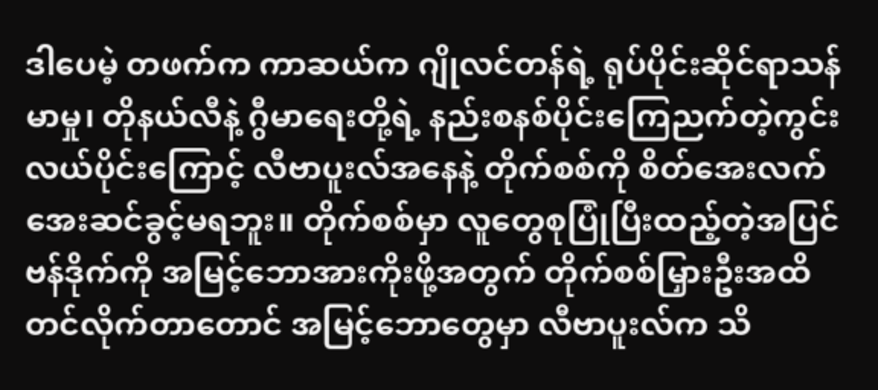ဒါပေမဲ့ တဖက်က ကာဆယ်က ဂျိုလင်တန်ရဲ့ ရုပ်ပိုင်းဆိုင်ရာသန်မာမှု၊ တိုနယ်လီနဲ့ ဂွီမာရေးတို့ရဲ့ နည်းစနစ်ပိုင်းကြေညက်တဲ့ကွင်းလယ်ပိုင်းကြောင့် လီဗာပူးလ်အနေနဲ့ တိုက်စစ်ကို စိတ်အေးလက်အေးဆင်ခွင့်မရဘူး။ တိုက်စစ်မှာ လူတွေစုပြုံပြီးထည့်တဲ့အပြင် ဗန်ဒိုက်ကို အမြင့်ဘောအားကိုးဖို့အတွက် တိုက်စစ်မြှားဦးအထိတင်လိုက်တာတောင် အမြင့်ဘောတွေမှာ လီဗာပူးလ်က သိ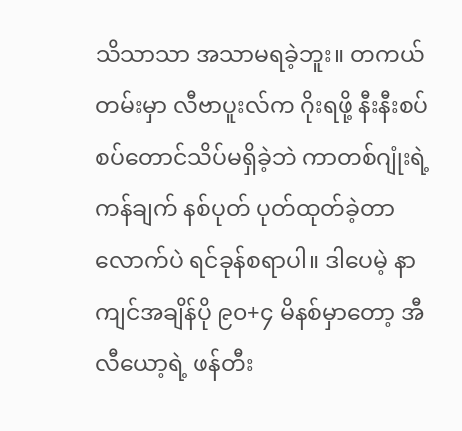သိသာသာ အသာမရခဲ့ဘူး။ တကယ်တမ်းမှာ လီဗာပူးလ်က ဂိုးရဖို့ နီးနီးစပ်စပ်တောင်သိပ်မရှိခဲ့ဘဲ ကာတစ်ဂျုံးရဲ့ ကန်ချက် နစ်ပုတ် ပုတ်ထုတ်ခဲ့တာလောက်ပဲ ရင်ခုန်စရာပါ။ ဒါပေမဲ့ နာကျင်အချိန်ပို ၉၀+၄ မိနစ်မှာတော့ အီလီယော့ရဲ့ ဖန်တီး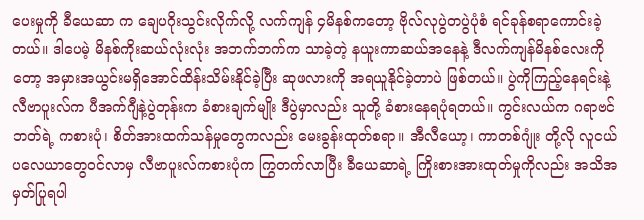ပေးမှုကို ခီယေဆာ က ချေပဂိုးသွင်းလိုက်လို့ လက်ကျန် ၄မိနစ်ကတော့ ဗိုလ်လုပွဲတပွဲပုံစံ ရင်ခုန်စရာကောင်းခဲ့တယ်။ ဒါပေမဲ့ မိနစ်ကိုးဆယ်လုံးလုံး အဘက်ဘက်က သာခဲ့တဲ့ နယူးကာဆယ်အနေနဲ့ ဒီလက်ကျန်မိနစ်လေးကိုတော့ အမှားအယွင်းမရှိအောင်ထိန်းသိမ်းနိုင်ခဲ့ပြီး ဆုဖလားကို အရယူနိုင်ခဲ့တာပဲ ဖြစ်တယ်။ ပွဲကိုကြည့်နေရင်းနဲ့ လီဗာပူးလ်က ပီအက်ဂျီနဲ့ပွဲတုန်းက ခံစားချက်မျိုး ဒီပွဲမှာလည်း သူတို့ ခံစားနေရပုံရတယ်။ ကွင်းလယ်က ဂရာဗင်ဘတ်ရဲ့ ကစားပုံ၊ စိတ်အားထက်သန်မှုတွေကလည်း မေးခွန်းထုတ်စရာ။ အီလီယော့၊ ကာတစ်ဂျုံး တို့လို လူငယ်ပလေယာတွေဝင်လာမှ လီဗာပူးလ်ကစားပုံက ကြွတက်လာပြီး ခီယေဆာရဲ့ ကြိုးစားအားထုတ်မှုကိုလည်း အသိအမှတ်ပြုရပါ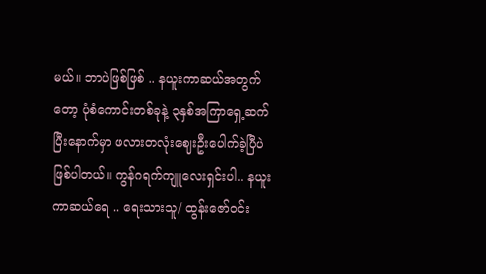မယ်။ ဘာပဲဖြစ်ဖြစ် .. နယူးကာဆယ်အတွက်တော့ ပုံစံကောင်းတစ်ခုနဲ့ ၃နှစ်အကြာရှေ့ဆက်ပြီးနောက်မှာ ဖလားတလုံးဈေးဦးပေါက်ခဲ့ပြီပဲ ဖြစ်ပါတယ်။ ကွန်ဂရက်ကျူလေးရှင်းပါ.. နယူးကာဆယ်ရေ .. ရေးသားသူ/ ထွန်းဇော်ဝင်း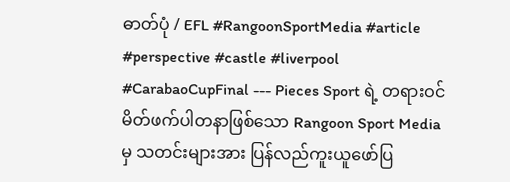ဓာတ်ပုံ / EFL #RangoonSportMedia #article #perspective #castle #liverpool #CarabaoCupFinal --- Pieces Sport ရဲ့ တရားဝင်မိတ်ဖက်ပါတနာဖြစ်သော Rangoon Sport Media မှ သတင်းများအား ပြန်လည်ကူးယူဖော်ပြ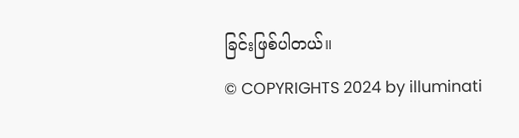ခြင်းဖြစ်ပါတယ်။
© COPYRIGHTS 2024 by illuminati